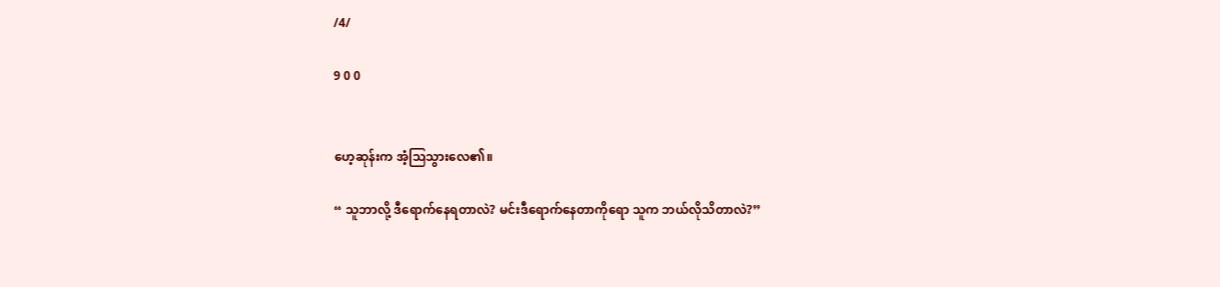/4/

9 0 0


ဟေ့ဆုန်းက အံ့သြသွားလေ၏။

“ သူဘာလို့ ဒီရောက်နေရတာလဲ? မင်းဒီရောက်နေတာကိုရော သူက ဘယ်လိုသိတာလဲ?”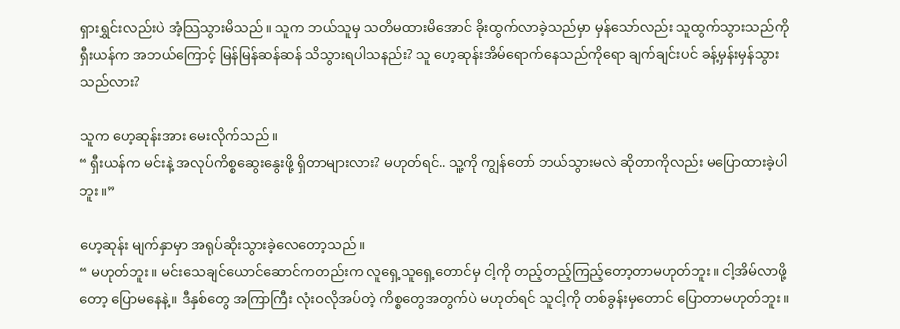ရှားရွှင်းလည်းပဲ အံ့သြသွားမိသည်။ သူက ဘယ်သူမှ သတိမထားမိအောင် ခိုးထွက်လာခဲ့သည်မှာ မှန်သော်လည်း သူထွက်သွားသည်ကို ရှီးယန်က အဘယ်ကြောင့် မြန်မြန်ဆန်ဆန် သိသွားရပါသနည်း? သူ ဟေ့ဆုန်းအိမ်ရောက်နေသည်ကိုရော ချက်ချင်းပင် ခန့်မှန်းမှန်သွားသည်လား?

သူက ဟေ့ဆုန်းအား မေးလိုက်သည်။
“ ရှီးယန်က မင်းနဲ့ အလုပ်ကိစ္စဆွေးနွေးဖို့ ရှိတာများလား? မဟုတ်ရင်.. သူ့ကို ကျွန်တော် ဘယ်သွားမလဲ ဆိုတာကိုလည်း မပြောထားခဲ့ပါဘူး။”

ဟေ့ဆုန်း မျက်နှာမှာ အရုပ်ဆိုးသွားခဲ့လေတော့သည်။
“ မဟုတ်ဘူး။ မင်းသေချင်ယောင်ဆောင်ကတည်းက လူရှေ့သူရှေ့တောင်မှ ငါ့ကို တည့်တည့်ကြည့်တော့တာမဟုတ်ဘူး။ ငါ့အိမ်လာဖို့တော့ ပြောမနေနဲ့။ ဒီနှစ်တွေ အကြာကြီး လုံးဝလိုအပ်တဲ့ ကိစ္စတွေအတွက်ပဲ မဟုတ်ရင် သူငါ့ကို တစ်ခွန်းမှတောင် ပြောတာမဟုတ်ဘူး။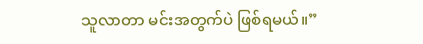သူလာတာ မင်းအတွက်ပဲ ဖြစ်ရမယ်။”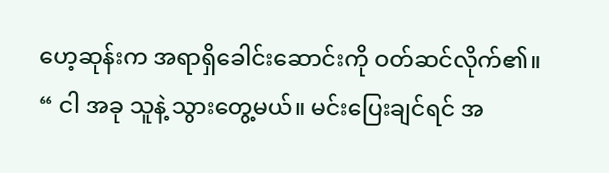ဟေ့ဆုန်းက အရာရှိခေါင်းဆောင်းကို ဝတ်ဆင်လိုက်၏။
“ ငါ အခု သူနဲ့ သွားတွေ့မယ်။ မင်းပြေးချင်ရင် အ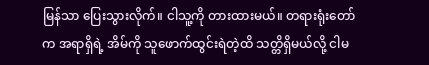မြန်သာ ပြေးသွားလိုက်။ ငါသူ့ကို တားထားမယ်။ တရားရုံးတော်က အရာရှိရဲ့ အိမ်ကို သူဖောက်ထွင်းရဲတဲ့ထိ သတ္တိရှိမယ်လို့ ငါမ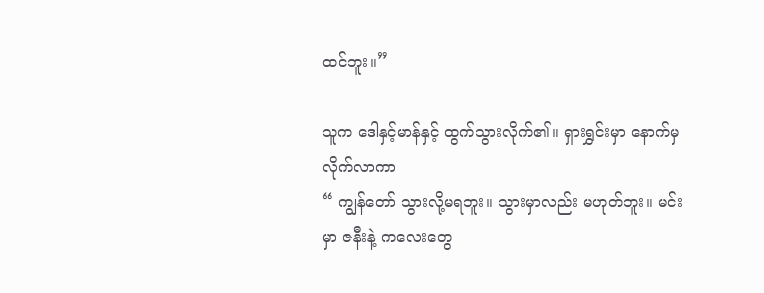ထင်ဘူး။”

သူက ဒေါနှင့်မာန်နှင့် ထွက်သွားလိုက်၏။ ရှားရွှင်းမှာ နောက်မှ လိုက်လာကာ
“ ကျွန်တော် သွားလို့မရဘူး။ သွားမှာလည်း မဟုတ်ဘူး။ မင်းမှာ ဇနီးနဲ့ ကလေးတွေ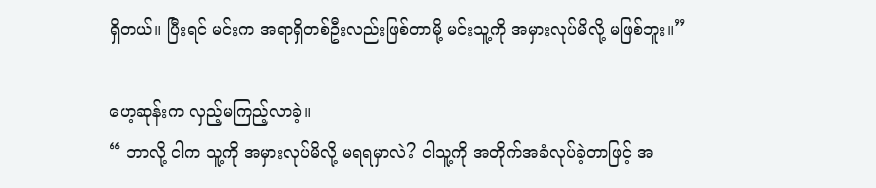ရှိတယ်။ ပြီးရင် မင်းက အရာရှိတစ်ဦးလည်းဖြစ်တာမို့ မင်းသူ့ကို အမှားလုပ်မိလို့ မဖြစ်ဘူး။”

ဟေ့ဆုန်းက လှည့်မကြည့်လာခဲ့။
“ ဘာလို့ ငါက သူ့ကို အမှားလုပ်မိလို့ မရရမှာလဲ? ငါသူ့ကို အတိုက်အခံလုပ်ခဲ့တာဖြင့် အ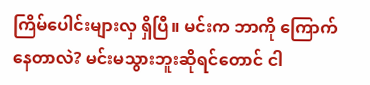ကြိမ်ပေါင်းများလှ ရှိပြီ။ မင်းက ဘာကို ကြောက်နေတာလဲ? မင်းမသွားဘူးဆိုရင်တောင် ငါ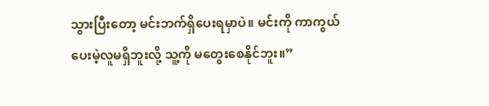သွားပြီးတော့ မင်းဘက်ရှိပေးရမှာပဲ။ မင်းကို ကာကွယ်ပေးမဲ့လူမရှိဘူးလို့ သူ့ကို မတွေးစေနိုင်ဘူး။”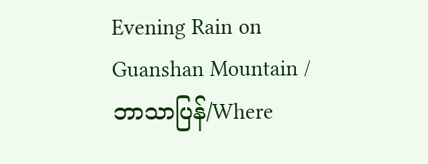Evening Rain on Guanshan Mountain /ဘာသာပြန်/Where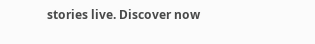stories live. Discover now